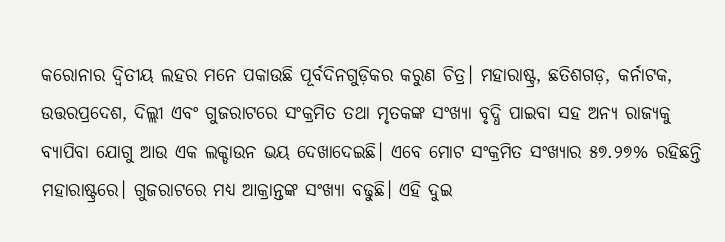କରୋନାର ଦ୍ୱିତୀୟ ଲହର ମନେ ପକାଉଛି ପୂର୍ବଦିନଗୁଡ଼ିକର କରୁଣ ଚିତ୍ର। ମହାରାଷ୍ଟ୍ର, ଛତିଶଗଡ଼, କର୍ନାଟକ, ଉତ୍ତରପ୍ରଦେଶ, ଦିଲ୍ଲୀ ଏବଂ ଗୁଜରାଟରେ ସଂକ୍ରମିତ ତଥା ମୃତକଙ୍କ ସଂଖ୍ୟା ବୃଦ୍ଧି ପାଇବା ସହ ଅନ୍ୟ ରାଜ୍ୟକୁ ବ୍ୟାପିବା ଯୋଗୁ ଆଉ ଏକ ଲକ୍ଡାଉନ ଭୟ ଦେଖାଦେଇଛି। ଏବେ ମୋଟ ସଂକ୍ରମିତ ସଂଖ୍ୟାର ୫୭.୨୭% ରହିଛନ୍ତି ମହାରାଷ୍ଟ୍ରରେ। ଗୁଜରାଟରେ ମଧ୍ୟ ଆକ୍ରାନ୍ତଙ୍କ ସଂଖ୍ୟା ବଢୁଛି। ଏହି ଦୁଇ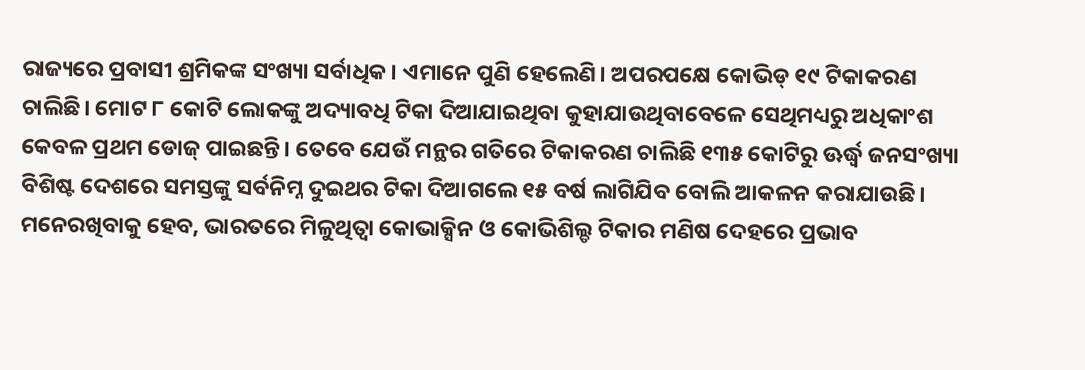ରାଜ୍ୟରେ ପ୍ରବାସୀ ଶ୍ରମିକଙ୍କ ସଂଖ୍ୟା ସର୍ବାଧିକ। ଏମାନେ ପୁଣି ହେଲେଣି। ଅପରପକ୍ଷେ କୋଭିଡ୍ ୧୯ ଟିକାକରଣ ଚାଲିଛି। ମୋଟ ୮ କୋଟି ଲୋକଙ୍କୁ ଅଦ୍ୟାବଧି ଟିକା ଦିଆଯାଇଥିବା କୁହାଯାଉଥିବାବେଳେ ସେଥିମଧ୍ୟରୁ ଅଧିକାଂଶ କେବଳ ପ୍ରଥମ ଡୋଜ୍ ପାଇଛନ୍ତି। ତେବେ ଯେଉଁ ମନ୍ଥର ଗତିରେ ଟିକାକରଣ ଚାଲିଛି ୧୩୫ କୋଟିରୁ ଊର୍ଦ୍ଧ୍ୱ ଜନସଂଖ୍ୟା ବିଶିଷ୍ଟ ଦେଶରେ ସମସ୍ତଙ୍କୁ ସର୍ବନିମ୍ନ ଦୁଇଥର ଟିକା ଦିଆଗଲେ ୧୫ ବର୍ଷ ଲାଗିଯିବ ବୋଲି ଆକଳନ କରାଯାଉଛି। ମନେରଖିବାକୁ ହେବ, ଭାରତରେ ମିଳୁଥିତ୍ବା କୋଭାକ୍ସିନ ଓ କୋଭିଶିଲ୍ଡ ଟିକାର ମଣିଷ ଦେହରେ ପ୍ରଭାବ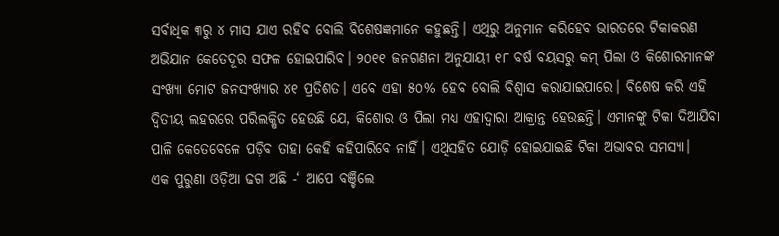ସର୍ବାଧିକ ୩ରୁ ୪ ମାସ ଯାଏ ରହିବ ବୋଲି ବିଶେଷଜ୍ଞମାନେ କହୁଛନ୍ତି। ଏଥିରୁ ଅନୁମାନ କରିହେବ ଭାରତରେ ଟିକାକରଣ ଅଭିଯାନ କେତେଦୂର ସଫଳ ହୋଇପାରିବ। ୨୦୧୧ ଜନଗଣନା ଅନୁଯାୟୀ ୧୮ ବର୍ଷ ବୟସରୁ କମ୍ ପିଲା ଓ କିଶୋରମାନଙ୍କ ସଂଖ୍ୟା ମୋଟ ଜନସଂଖ୍ୟାର ୪୧ ପ୍ରତିଶତ। ଏବେ ଏହା ୫୦% ହେବ ବୋଲି ବିଶ୍ୱାସ କରାଯାଇପାରେ। ବିଶେଷ କରି ଏହି ଦ୍ୱିତୀୟ ଲହରରେ ପରିଲକ୍ଷିତ ହେଉଛି ଯେ, କିଶୋର ଓ ପିଲା ମଧ୍ୟ ଏହାଦ୍ୱାରା ଆକ୍ରାନ୍ତ ହେଉଛନ୍ତି। ଏମାନଙ୍କୁ ଟିକା ଦିଆଯିବା ପାଳି କେତେବେଳେ ପଡ଼ିବ ତାହା କେହି କହିପାରିବେ ନାହିଁ। ଏଥିସହିତ ଯୋଡ଼ି ହୋଇଯାଇଛି ଟିକା ଅଭାବର ସମସ୍ୟା।
ଏକ ପୁରୁଣା ଓଡ଼ିଆ ଢଗ ଅଛି -‘ ଆପେ ବଞ୍ଚିଲେ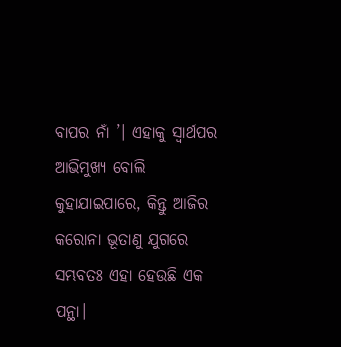ବାପର ନାଁ ’। ଏହାକୁ ସ୍ବାର୍ଥପର ଆଭିମୁଖ୍ୟ ବୋଲି କୁହାଯାଇପାରେ, କିନ୍ତୁ ଆଜିର କରୋନା ଭୂତାଣୁ ଯୁଗରେ ସମ୍ଭବତଃ ଏହା ହେଉଛି ଏକ ପନ୍ଥା।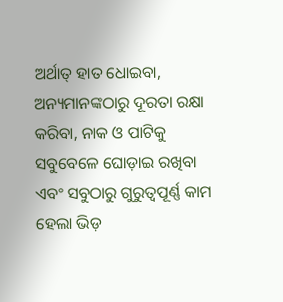ଅର୍ଥାତ୍ ହାତ ଧୋଇବା, ଅନ୍ୟମାନଙ୍କଠାରୁ ଦୂରତା ରକ୍ଷା କରିବା, ନାକ ଓ ପାଟିକୁ ସବୁବେଳେ ଘୋଡ଼ାଇ ରଖିବା ଏବଂ ସବୁଠାରୁ ଗୁରୁତ୍ୱପୂର୍ଣ୍ଣ କାମ ହେଲା ଭିଡ଼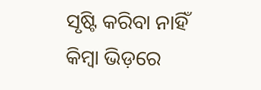ସୃଷ୍ଟି କରିବା ନାହିଁ କିମ୍ବା ଭିଡ଼ରେ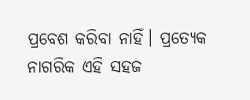ପ୍ରବେଶ କରିବା ନାହିଁ। ପ୍ରତ୍ୟେକ ନାଗରିକ ଏହି ସହଜ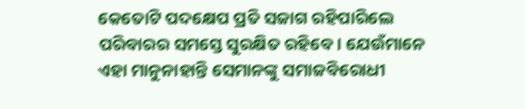କେତୋଟି ପଦକ୍ଷେପ ପ୍ରତି ସଜାଗ ରହିପାରିଲେ ପରିବାରର ସମସ୍ତେ ସୁରକ୍ଷିତ ରହିବେ। ଯେଉଁମାନେ ଏହା ମାନୁନାହାନ୍ତି ସେମାନଙ୍କୁ ସମାଜବିରୋଧୀ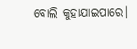ବୋଲି କୁହାଯାଇପାରେ।